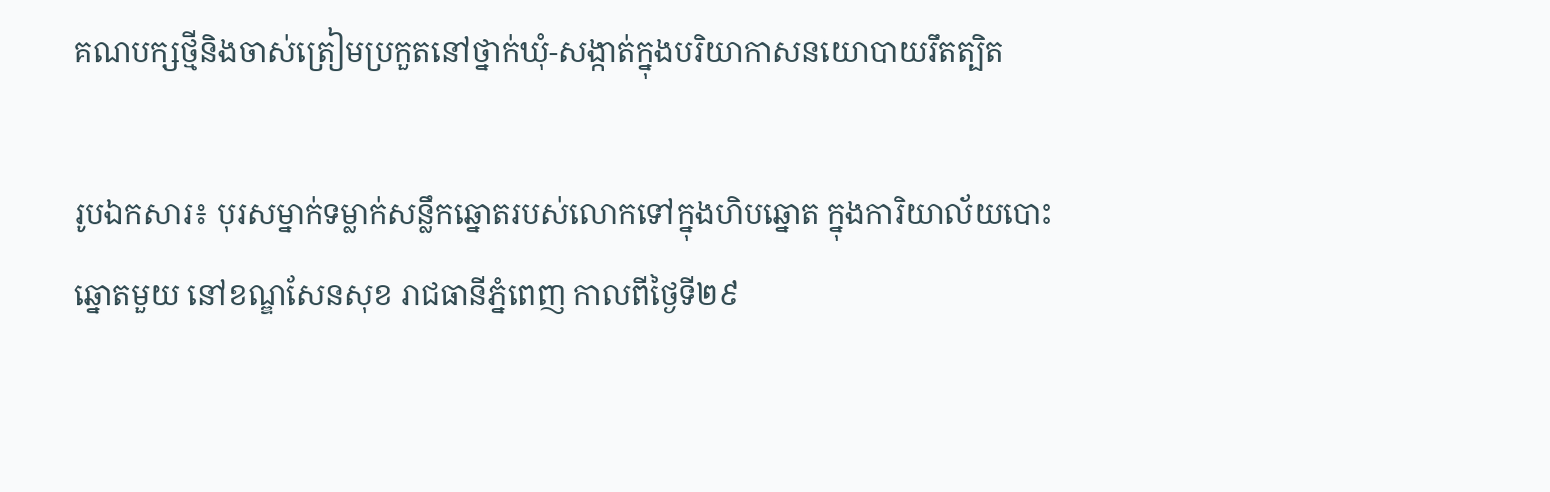គណបក្សថ្មីនិងចាស់ត្រៀមប្រកួតនៅថ្នាក់ឃុំ-សង្កាត់ក្នុងបរិយាកាសនយោបាយរឹតត្បិត

រូបឯកសារ៖ បុរសម្នាក់ទម្លាក់សន្លឹកឆ្នោតរបស់លោកទៅក្នុងហិបឆ្នោត ក្នុងការិយាល័យបោះឆ្នោតមួយ នៅខណ្ឌសែនសុខ រាជធានីភ្នំពេញ កាលពីថ្ងៃទី២៩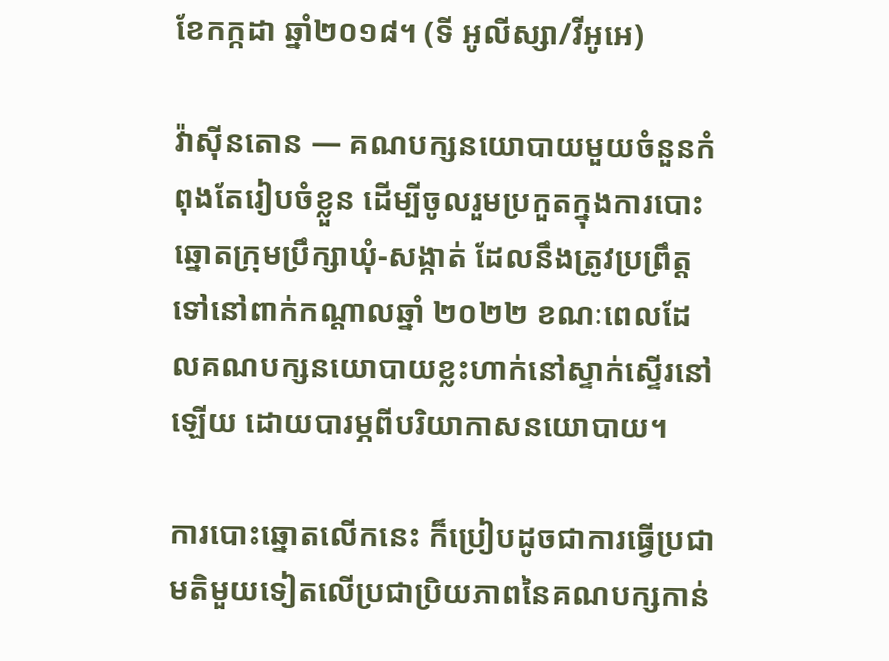ខែកក្កដា ឆ្នាំ២០១៨។ (ទី អូលីស្សា/វីអូអេ)

វ៉ាស៊ីនតោន — គណបក្សនយោបាយមួយចំនួនកំពុងតែរៀបចំខ្លួន ដើម្បីចូលរួមប្រកួតក្នុងការបោះឆ្នោតក្រុមប្រឹក្សាឃុំ-សង្កាត់ ដែលនឹងត្រូវប្រព្រឹត្តទៅនៅពាក់កណ្តាលឆ្នាំ ២០២២ ខណៈពេលដែលគណបក្សនយោបាយខ្លះហាក់នៅស្ទាក់ស្ទើរនៅឡើយ ដោយបារម្ភពីបរិយាកាសនយោបាយ។

ការបោះឆ្នោតលើកនេះ ក៏ប្រៀបដូចជាការធ្វើប្រជាមតិមួយទៀតលើប្រជាប្រិយភាពនៃគណបក្សកាន់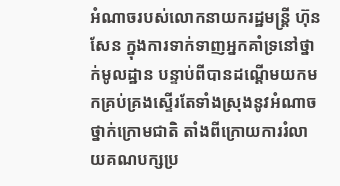អំណាចរបស់លោកនាយករដ្ឋមន្ត្រី ហ៊ុន សែន ក្នុងការទាក់ទាញអ្នកគាំទ្រនៅថ្នាក់មូលដ្ឋាន បន្ទាប់ពីបានដណ្តើមយកមកគ្រប់គ្រងស្ទើរតែទាំងស្រុងនូវអំណាចថ្នាក់ក្រោមជាតិ តាំងពីក្រោយការរំលាយគណបក្សប្រ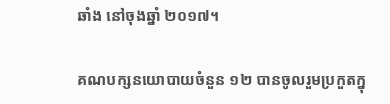ឆាំង នៅចុងឆ្នាំ ២០១៧។

គណបក្សនយោបាយចំនួន ១២ បានចូលរួមប្រកួតក្នុ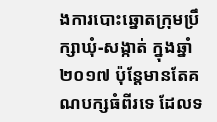ងការបោះឆ្នោតក្រុមប្រឹក្សាឃុំ-សង្កាត់ ក្នុងឆ្នាំ ២០១៧ ប៉ុន្តែមានតែគណបក្សធំពីរទេ ដែលទ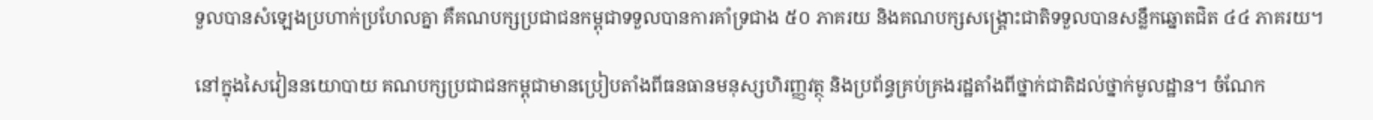ទួលបានសំឡេងប្រហាក់ប្រហែលគ្នា គឺគណបក្សប្រជាជនកម្ពុជាទទួលបានការគាំទ្រជាង ៥០ ភាគរយ និងគណបក្សសង្គ្រោះជាតិទទួលបានសន្លឹកឆ្នោតជិត ៤៤ ភាគរយ។

នៅក្នុងសៃវៀននយោបាយ គណបក្សប្រជាជនកម្ពុជាមានប្រៀបតាំងពីធនធានមនុស្សហិរញ្ញវត្ថុ និងប្រព័ន្ធគ្រប់គ្រងរដ្ឋតាំងពីថ្នាក់ជាតិដល់ថ្នាក់មូលដ្ឋាន។ ចំណែក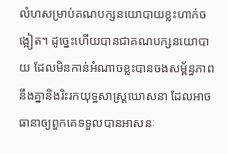លំហសម្រាប់គណបក្សនយោបាយខ្លះហាក់ចង្អៀត។ ដូច្នេះហើយបានជាគណបក្សនយោបាយ ដែលមិនកាន់អំណាចខ្លះបានចងសម្ព័ន្ធភាពនឹងគ្នានិងរិះរកយុទ្ធសាស្ត្រឃោសនា ដែលអាចធានាឲ្យពួកគេទទួលបានអាសនៈ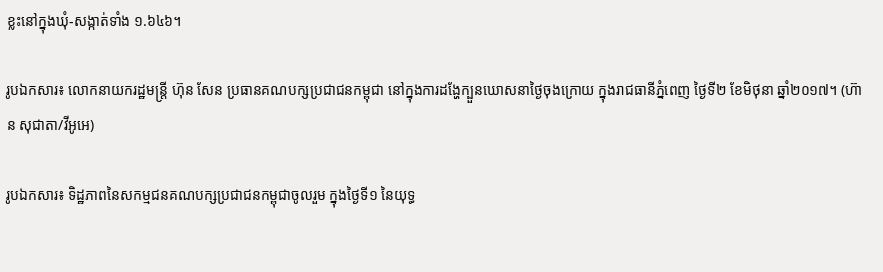ខ្លះនៅក្នុងឃុំ-សង្កាត់ទាំង ១.៦៤៦។

រូបឯកសារ៖ លោកនាយករដ្ឋមន្ត្រី ហ៊ុន សែន ប្រធានគណបក្សប្រជាជនកម្ពុជា នៅក្នុងការដង្ហែក្បួនឃោសនាថ្ងៃចុងក្រោយ ក្នុងរាជធានីភ្នំពេញ ថ្ងៃទី២ ខែមិថុនា ឆ្នាំ២០១៧។ (ហ៊ាន សុជាតា/វីអូអេ)

រូបឯកសារ៖ ទិដ្ឋភាពនៃសកម្មជនគណបក្សប្រជាជនកម្ពុជាចូលរួម ក្នុងថ្ងៃទី១ នៃយុទ្ធ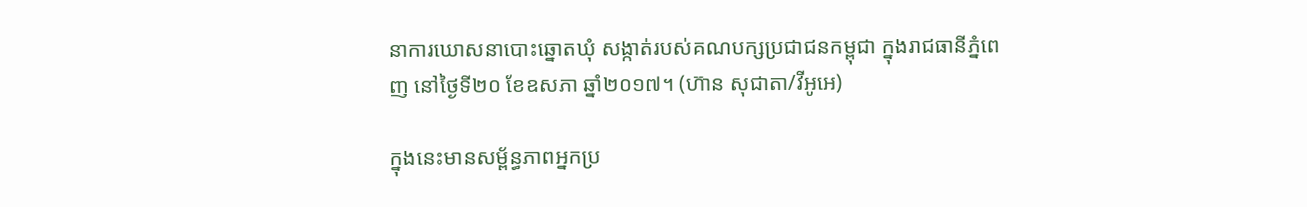នាការឃោសនាបោះឆ្នោតឃុំ សង្កាត់របស់គណបក្សប្រជាជនកម្ពុជា ក្នុងរាជធានីភ្នំពេញ នៅថ្ងៃទី២០ ខែឧសភា ឆ្នាំ២០១៧។ (ហ៊ាន សុជាតា/វីអូអេ)

ក្នុងនេះមានសម្ព័ន្ធភាពអ្នកប្រ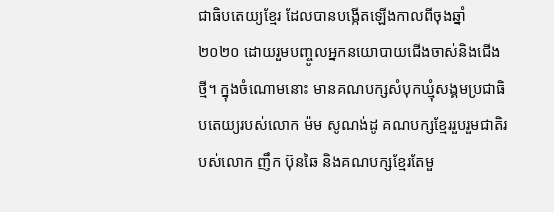ជាធិបតេយ្យខ្មែរ ដែលបានបង្កើតឡើងកាលពីចុងឆ្នាំ ២០២០ ដោយរួមបញ្ចូលអ្នកនយោបាយជើងចាស់និងជើងថ្មី។ ក្នុងចំណោមនោះ មានគណបក្សសំបុកឃ្មុំសង្គមប្រជាធិបតេយ្យរបស់លោក ម៉ម សូណង់ដូ គណបក្សខ្មែររួបរួមជាតិរបស់លោក ញឹក ប៊ុនឆៃ និងគណបក្សខ្មែរតែមួ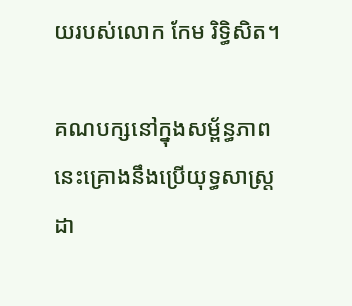យរបស់លោក កែម រិទ្ធិសិត។

គណបក្សនៅក្នុងសម្ព័ន្ធភាពនេះគ្រោងនឹងប្រើយុទ្ធសាស្ត្រដា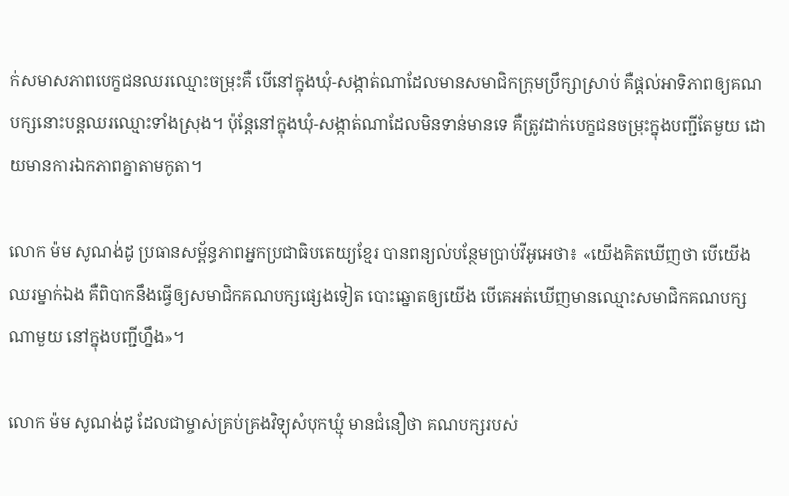ក់សមាសភាពបេក្ខជនឈរឈ្មោះចម្រុះគឺ បើនៅក្នុងឃុំ-សង្កាត់ណាដែលមានសមាជិកក្រុមប្រឹក្សាស្រាប់ គឺផ្តល់អាទិភាពឲ្យគណបក្សនោះបន្តឈរឈ្មោះទាំងស្រុង។ ប៉ុន្តែនៅក្នុងឃុំ-សង្កាត់ណាដែលមិនទាន់មានទេ គឺត្រូវដាក់បេក្ខជនចម្រុះក្នុងបញ្ជីតែមួយ ដោយមានការឯកភាពគ្នាតាមកូតា។

លោក ម៉ម សូណង់ដូ ប្រធានសម្ព័ន្ធភាពអ្នកប្រជាធិបតេយ្យខ្មែរ បានពន្យល់បន្ថែមប្រាប់វីអូអេថា៖ «យើងគិតឃើញថា បើយើងឈរម្នាក់ឯង គឺពិបាកនឹងធ្វើឲ្យសមាជិកគណបក្សផ្សេងទៀត បោះឆ្នោតឲ្យយើង បើគេអត់ឃើញមានឈ្មោះសមាជិកគណបក្សណាមួយ នៅក្នុងបញ្ជីហ្នឹង»។

លោក ម៉ម សូណង់ដូ ដែលជាម្ចាស់គ្រប់គ្រងវិទ្យុសំបុកឃ្មុំ មានជំនឿថា គណបក្សរបស់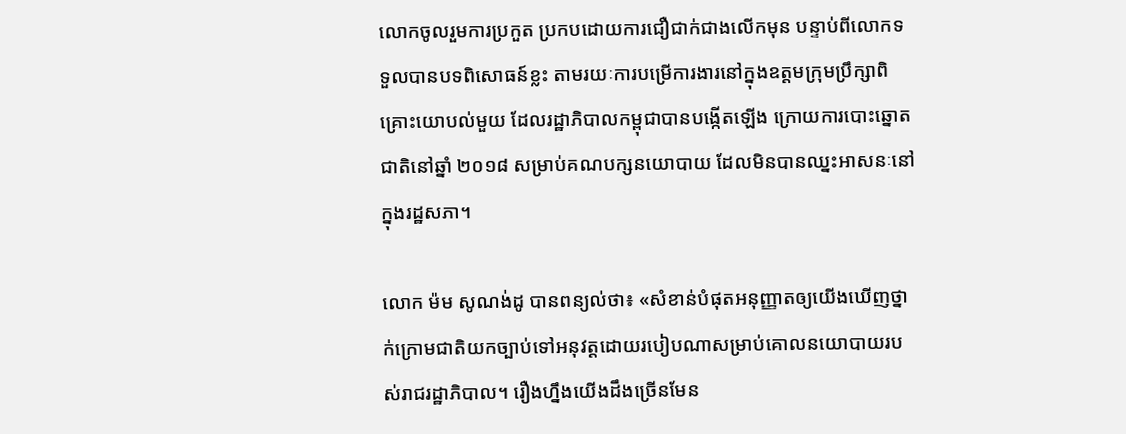លោកចូលរួមការប្រកួត ប្រកបដោយការជឿជាក់ជាងលើកមុន បន្ទាប់ពីលោកទទួលបានបទពិសោធន៍ខ្លះ តាមរយៈការបម្រើការងារនៅក្នុងឧត្តមក្រុមប្រឹក្សាពិគ្រោះយោបល់មួយ ដែលរដ្ឋាភិបាលកម្ពុជាបានបង្កើតឡើង ក្រោយការបោះឆ្នោតជាតិនៅឆ្នាំ ២០១៨ សម្រាប់គណបក្សនយោបាយ ដែលមិនបានឈ្នះអាសនៈនៅក្នុងរដ្ឋសភា។

លោក ម៉ម សូណង់ដូ បានពន្យល់ថា៖ «សំខាន់បំផុតអនុញ្ញាតឲ្យយើងឃើញថ្នាក់ក្រោមជាតិយកច្បាប់ទៅអនុវត្តដោយរបៀបណាសម្រាប់គោលនយោបាយរបស់រាជរដ្ឋាភិបាល។ រឿងហ្នឹងយើងដឹងច្រើនមែន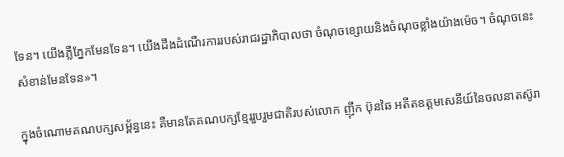ទែន។ យើងភ្លឺភ្នែកមែនទែន។ យើងដឹងដំណើរការរបស់រាជរដ្ឋាភិបាលថា ចំណុចខ្សោយនិងចំណុចខ្លាំងយ៉ាងម៉េច។ ចំណុចនេះសំខាន់មែនទែន»។

ក្នុងចំណោមគណបក្សសម្ព័ន្ធនេះ គឺមានតែគណបក្សខ្មែររួបរួមជាតិរបស់លោក ញ៉ឹក ប៊ុនឆៃ អតីតឧត្តមសេនីយ៍នៃចលនាតស៊ូរា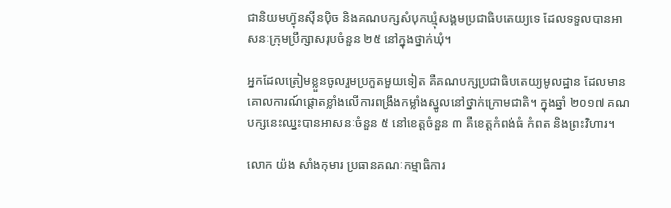ជានិយមហ៊្វុនស៊ីនប៉ិច និងគណបក្សសំបុកឃ្មុំសង្គមប្រជាធិបតេយ្យទេ ដែលទទួលបានអាសនៈក្រុមប្រឹក្សាសរុបចំនួន ២៥ នៅក្នុងថ្នាក់ឃុំ។

អ្នកដែលត្រៀមខ្លួនចូលរួមប្រកួតមួយទៀត គឺគណបក្សប្រជាធិបតេយ្យមូលដ្ឋាន ដែលមានគោលការណ៍ផ្តោតខ្លាំងលើការពង្រឹងកម្លាំងស្នូលនៅថ្នាក់ក្រោមជាតិ។ ក្នុងឆ្នាំ ២០១៧ គណបក្សនេះឈ្នះបានអាសនៈចំនួន ៥ នៅខេត្តចំនួន ៣ គឺខេត្តកំពង់ធំ កំពត និងព្រះវិហារ។

លោក យ៉ង សាំងកុមារ ប្រធានគណៈកម្មាធិការ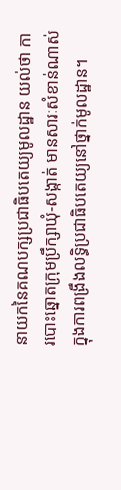នាយកនៃគណបក្សប្រជាធិបតេយ្យមូលដ្ឋាន យល់ថា ការបោះឆ្នោតក្រុមប្រឹក្សាឃុំ-សង្កាត់ មានសារៈសំខាន់ណាស់ ក្នុងការពង្រឹងលទ្ធិប្រជាធិបតេយ្យនៅថ្នាក់មូលដ្ឋាន។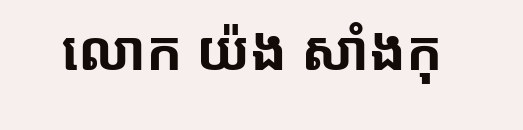លោក យ៉ង សាំងកុ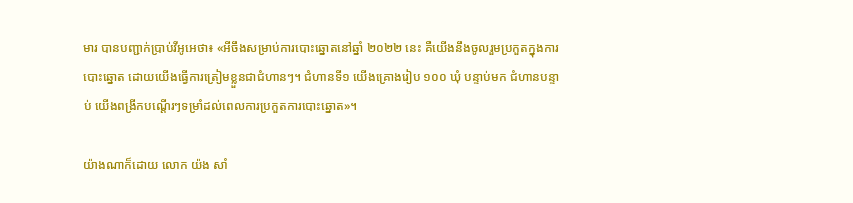មារ បានបញ្ជាក់ប្រាប់វីអូអេថា៖ «អីចឹងសម្រាប់ការបោះឆ្នោតនៅឆ្នាំ ២០២២ នេះ គឺយើងនឹងចូលរួមប្រកួតក្នុងការបោះឆ្នោត ដោយយើងធ្វើការត្រៀមខ្លួនជាជំហានៗ។ ជំហានទី១ យើងគ្រោងរៀប ១០០ ឃុំ បន្ទាប់មក ជំហានបន្ទាប់ យើងពង្រីកបណ្តើរៗទម្រាំដល់ពេលការប្រកួតការបោះឆ្នោត»។

យ៉ាងណាក៏ដោយ លោក យ៉ង សាំ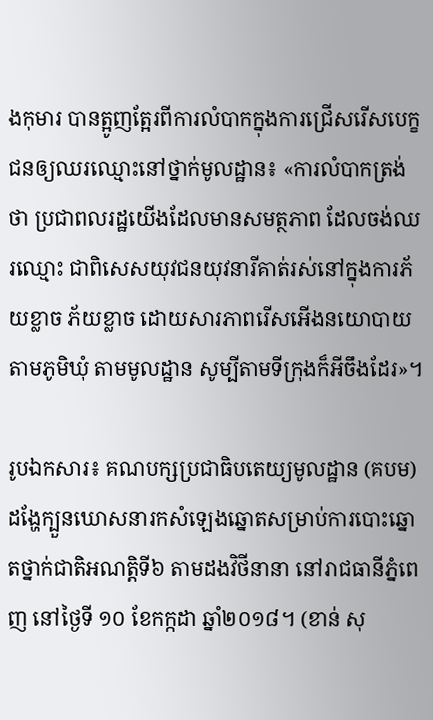ងកុមារ បានត្អូញត្អែរពីការលំបាកក្នុងការជ្រើសរើសបេក្ខជនឲ្យឈរឈ្មោះនៅថ្នាក់មូលដ្ឋាន៖ «ការលំបាកត្រង់ថា ប្រជាពលរដ្ឋយើងដែលមានសមត្ថភាព ដែលចង់ឈរឈ្មោះ ជាពិសេសយុវជនយុវនារីគាត់រស់នៅក្នុងការភ័យខ្លាច ភ័យខ្លាច ដោយសារភាពរើសអើងនយោបាយតាមភូមិឃុំ តាមមូលដ្ឋាន សូម្បីតាមទីក្រុងក៏អីចឹងដែរ»។

រូបឯកសារ៖ គណបក្សប្រជាធិបតេយ្យមូលដ្ឋាន (គបម) ដង្ហែក្បួនឃោសនារកសំឡេងឆ្នោតសម្រាប់ការបោះឆ្នោតថ្នាក់ជាតិអណត្តិទី៦ តាមដងវិថីនានា នៅរាជធានីភ្នំពេញ នៅថ្ងៃទី ១០ ខែកក្កដា ឆ្នាំ២០១៨។ (ខាន់ សុ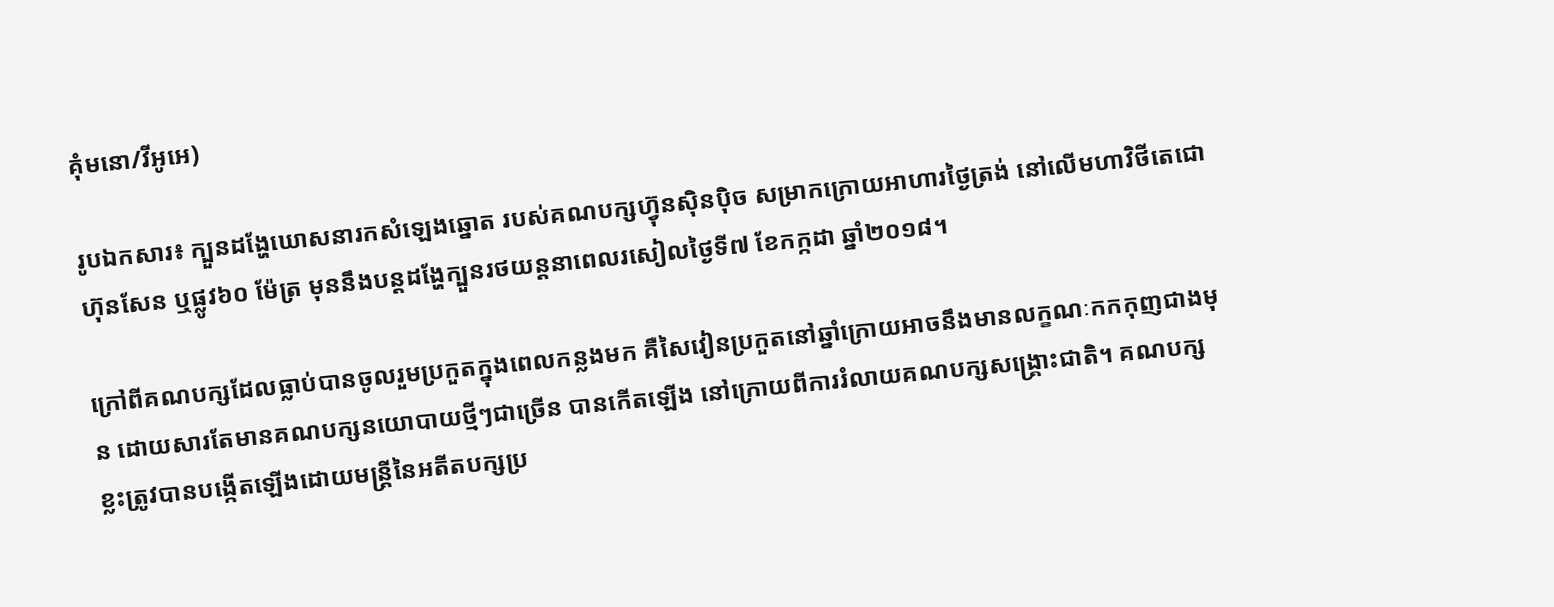គុំមនោ/វីអូអេ)

រូបឯកសារ៖ ក្បួនដង្ហែឃោសនារកសំឡេងឆ្នោត របស់គណបក្សហ្វ៊ុនស៊ិនប៉ិច សម្រាកក្រោយអាហារថ្ងៃត្រង់ នៅលើមហាវិថីតេជោហ៊ុនសែន ឬផ្លូវ៦០ ម៉ែត្រ មុននឹងបន្តដង្ហែក្បួនរថយន្តនាពេលរសៀលថ្ងៃទី៧ ខែកក្កដា ឆ្នាំ២០១៨។

ក្រៅពីគណបក្សដែលធ្លាប់បានចូលរួមប្រកួតក្នុងពេលកន្លងមក គឺសៃវៀនប្រកួតនៅឆ្នាំក្រោយអាចនឹងមានលក្ខណៈកកកុញជាងមុន ដោយសារតែមានគណបក្សនយោបាយថ្មីៗជាច្រើន បានកើតឡើង នៅក្រោយពីការរំលាយគណបក្សសង្គ្រោះជាតិ។ គណបក្សខ្លះត្រូវបានបង្កើតឡើងដោយមន្ត្រីនៃអតីតបក្សប្រ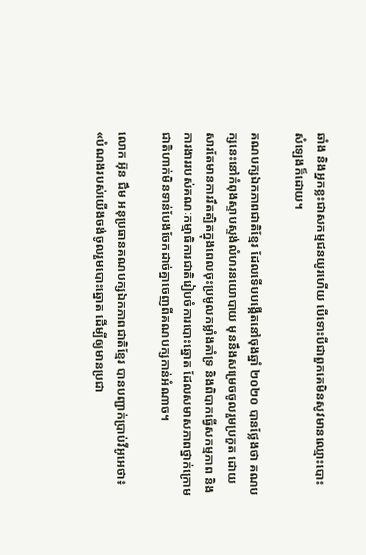ឆាំង និងអ្នកខ្លះជាសកម្មជនយូរហើយ បើទោះបីជាពួកគេមិនសូវមានឈ្មោះបោះសំឡេងក៏ដោយ។

គណបក្សឯកភាពជាតិខ្មែរ ដែលទើបបង្កើតនៅចុងឆ្នាំ ២០២០ បានថ្លែងថា គណបក្សនេះនៅកំពុងស្ទាបស្ទង់លំហរនយោបាយ មុននឹងសម្រេចចូលរួមប្រកួត ដោយសារតែមានការរឹតត្បិតក្នុងពេលចុះប្រមូលកម្លាំងគាំទ្រ និងពិបាកធ្វើសកម្មភាព និងការងាររបស់គណៈកម្មាធិការជាតិរៀបចំការបោះឆ្នោត ដែលសមាសភាពថ្នាក់ក្រោមជាតិហាក់មិនទាន់បែងចែកដាច់គ្នាចេញពីគណបក្សកាន់អំណាច។

លោក អ៊ុន ជឹម អនុប្រធានគណបក្សឯកភាពជាតិខ្មែរ បានបញ្ជាក់ប្រាប់វីអូអេថា៖ «បំណងរបស់យើងចង់ចូលរួមបោះឆ្នោត ដើម្បីឲ្យមានប្រជា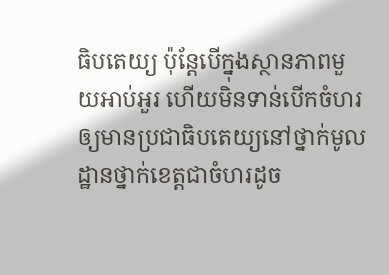ធិបតេយ្យ ប៉ុន្តែបើក្នុងស្ថានភាពមួយអាប់អួរ ហើយមិនទាន់បើកចំហរឲ្យមានប្រជាធិបតេយ្យនៅថ្នាក់មូលដ្ឋានថ្នាក់ខេត្តជាចំហរដូច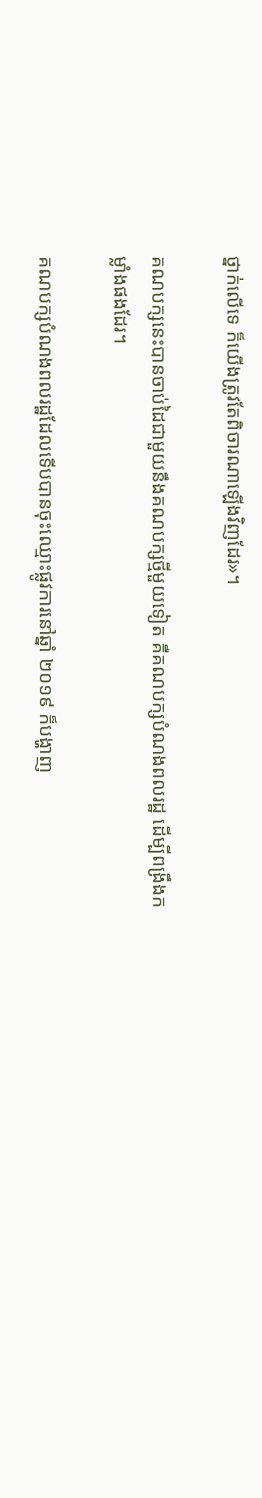ថ្នាក់លើទេ ក៏យើងត្រូវតែពិចារណាឡើងវិញដែរ»។

គណបក្សនេះបានចាប់ដៃជាមួយនឹងគណបក្សថ្មីមួយទៀត គឺគណបក្សបំណងពលរដ្ឋ ដើម្បីពង្រឹងកម្លាំងផងដែរ។

គណបក្សបំណងពលរដ្ឋដែលទើបបានចុះឈ្មោះផ្លូវការនៅឆ្នាំ ២០១៩ ក៏បង្ហាញ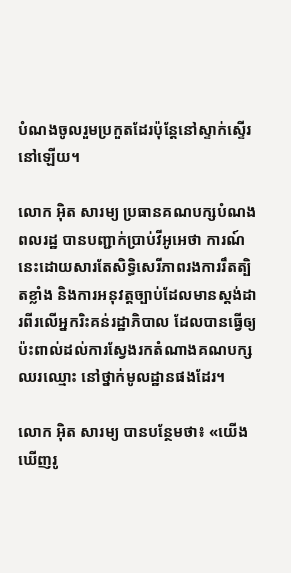បំណងចូលរួមប្រកួតដែរប៉ុន្តែនៅស្ទាក់ស្ទើរនៅឡើយ។

លោក អ៊ិត សារម្យ ប្រធានគណបក្សបំណងពលរដ្ឋ បានបញ្ជាក់ប្រាប់វីអូអេថា ការណ៍នេះដោយសារតែសិទ្ធិសេរីភាពរងការរឹតត្បិតខ្លាំង និងការអនុវត្តច្បាប់ដែលមានស្តង់ដារពីរលើអ្នករិះគន់រដ្ឋាភិបាល ដែលបានធ្វើឲ្យប៉ះពាល់ដល់ការស្វែងរកតំណាងគណបក្សឈរឈ្មោះ នៅថ្នាក់មូលដ្ឋានផងដែរ។

លោក អ៊ិត សារម្យ បានបន្ថែមថា៖ «យើងឃើញរូ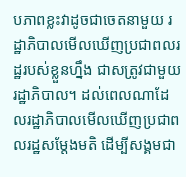បភាពខ្លះវាដូចជាចេតនាមួយ រដ្ឋាភិបាលមើលឃើញប្រជាពលរដ្ឋរបស់ខ្លួនហ្នឹង ជាសត្រូវជាមួយរដ្ឋាភិបាល។ ដល់ពេលណាដែលរដ្ឋាភិបាលមើលឃើញប្រជាពលរដ្ឋសម្តែងមតិ ដើម្បីសង្គមជា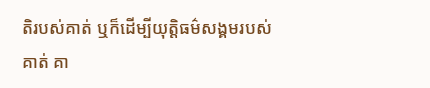តិរបស់គាត់ ឬក៏ដើម្បីយុត្តិធម៌សង្គមរបស់គាត់ គា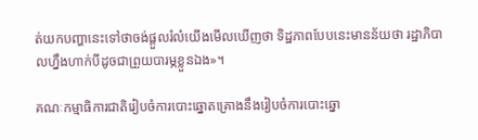ត់យកបញ្ហានេះទៅថាចង់ផ្តួលរំលំយើងមើលឃើញថា ទិដ្ឋភាពបែបនេះមានន័យថា រដ្ឋាភិបាលហ្នឹងហាក់បីដូចជាព្រួយបារម្ភខ្លួនឯង»។

គណៈកម្មាធិការជាតិរៀបចំការបោះឆ្នោតគ្រោងនឹងរៀបចំការបោះឆ្នោ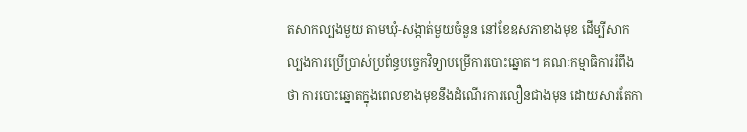តសាកល្បងមួយ តាមឃុំ-សង្កាត់មួយចំនួន នៅខែឧសភាខាងមុខ ដើម្បីសាកល្បងការប្រើប្រាស់ប្រព័ន្ធបច្ចេកវិទ្យាបម្រើការបោះឆ្នោត។ គណៈកម្មាធិការរំពឹងថា ការបោះឆ្នោតក្នុងពេលខាងមុខនឹងដំណើរការលឿនជាងមុន ដោយសារតែកា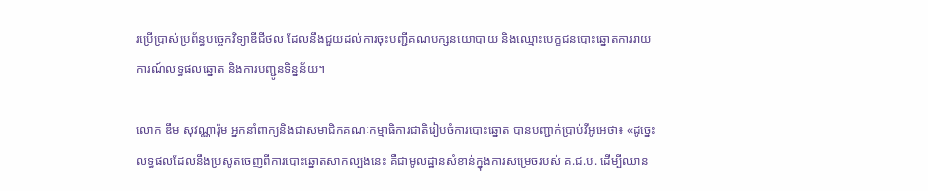រប្រើប្រាស់ប្រព័ន្ធបច្ចេកវិទ្យាឌីជីថល ដែលនឹងជួយដល់ការចុះបញ្ជីគណបក្សនយោបាយ និងឈ្មោះបេក្ខជនបោះឆ្នោតការរាយការណ៍លទ្ធផលឆ្នោត និងការបញ្ជូនទិន្នន័យ។

លោក ឌឹម សុវណ្ណារ៉ុម អ្នកនាំពាក្យនិងជាសមាជិកគណៈកម្មាធិការជាតិរៀបចំការបោះឆ្នោត បានបញ្ជាក់ប្រាប់វីអូអេថា៖ «ដូច្នេះលទ្ធផលដែលនឹងប្រសូតចេញពីការបោះឆ្នោតសាកល្បងនេះ គឺជាមូលដ្ឋានសំខាន់ក្នុងការសម្រេចរបស់ គ.ជ.ប. ដើម្បីឈាន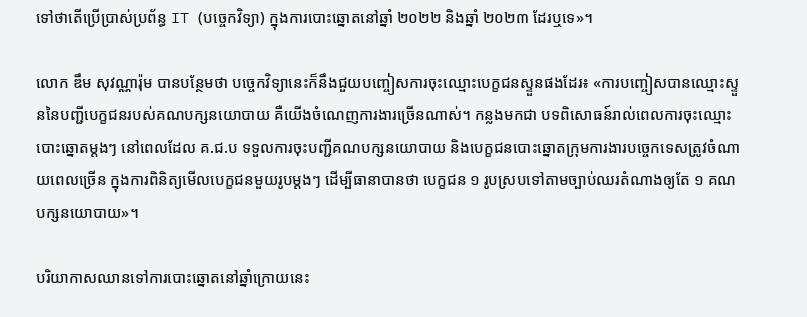ទៅថាតើប្រើប្រាស់ប្រព័ន្ធ IT (បច្ចេកវិទ្យា) ក្នុងការបោះឆ្នោតនៅឆ្នាំ ២០២២ និងឆ្នាំ ២០២៣ ដែរឬទេ»។

លោក ឌឹម សុវណ្ណារ៉ុម បានបន្ថែមថា បច្ចេកវិទ្យានេះក៏នឹងជួយបញ្ចៀសការចុះឈ្មោះបេក្ខជនស្ទួនផងដែរ៖ «ការបញ្ចៀសបានឈ្មោះស្ទួននៃបញ្ជីបេក្ខជនរបស់គណបក្សនយោបាយ គឺយើងចំណេញការងារច្រើនណាស់។ កន្លងមកជា បទពិសោធន៍រាល់ពេលការចុះឈ្មោះបោះឆ្នោតម្តងៗ នៅពេលដែល គ.ជ.ប ទទួលការចុះបញ្ជីគណបក្សនយោបាយ និងបេក្ខជនបោះឆ្នោតក្រុមការងារបច្ចេកទេសត្រូវចំណាយពេលច្រើន ក្នុងការពិនិត្យមើលបេក្ខជនមួយរូបម្តងៗ ដើម្បីធានាបានថា បេក្ខជន ១ រូបស្របទៅតាមច្បាប់ឈរតំណាងឲ្យតែ ១ គណបក្សនយោបាយ»។

បរិយាកាសឈានទៅការបោះឆ្នោតនៅឆ្នាំក្រោយនេះ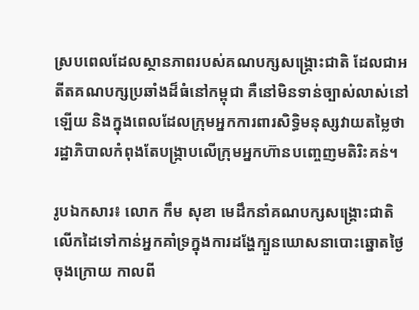ស្របពេលដែលស្ថានភាពរបស់គណបក្សសង្គ្រោះជាតិ ដែលជាអតីតគណបក្សប្រឆាំងដ៏ធំនៅកម្ពុជា គឺនៅមិនទាន់ច្បាស់លាស់នៅឡើយ និងក្នុងពេលដែលក្រុមអ្នកការពារសិទ្ធិមនុស្សវាយតម្លៃថា រដ្ឋាភិបាលកំពុងតែបង្ក្រាបលើក្រុមអ្នកហ៊ានបញ្ចេញមតិរិះគន់។

រូបឯកសារ៖ លោក កឹម សុខា មេដឹកនាំគណបក្សសង្រ្គោះជាតិលើកដៃទៅកាន់អ្នកគាំទ្រក្នុងការដង្ហែក្បួនឃោសនាបោះឆ្នោតថ្ងៃចុងក្រោយ កាលពី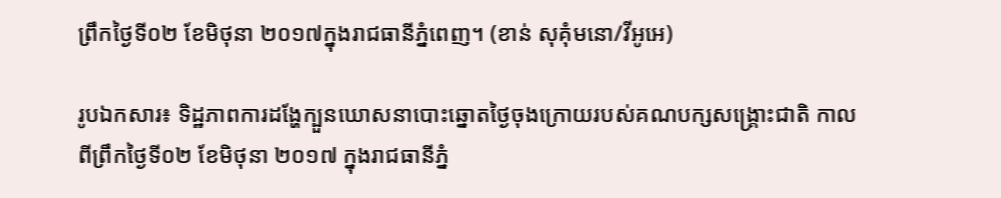ព្រឹកថ្ងៃទី០២ ខែមិថុនា ២០១៧ក្នុងរាជធានីភ្នំពេញ។ (ខាន់ សុគុំមនោ/វីអូអេ)

រូបឯកសារ៖ ទិដ្ឋភាពការដង្ហែក្បួនឃោសនាបោះឆ្នោតថ្ងៃចុងក្រោយរបស់គណបក្សសង្រ្គោះជាតិ កាលពីព្រឹកថ្ងៃទី០២ ខែមិថុនា ២០១៧ ក្នុងរាជធានីភ្នំ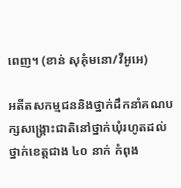ពេញ។ (ខាន់ សុគុំមនោ/វីអូអេ)

អតីតសកម្មជននិងថ្នាក់ដឹកនាំគណបក្សសង្គ្រោះជាតិនៅថ្នាក់ឃុំរហូតដល់ថ្នាក់ខេត្តជាង ៤០ នាក់ កំពុង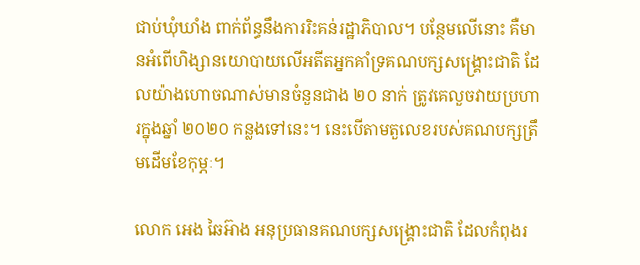ជាប់ឃុំឃាំង ពាក់ព័ន្ធនឹងការរិះគន់រដ្ឋាភិបាល។ បន្ថែមលើនោះ គឺមានអំពើហិង្សានយោបាយលើអតីតអ្នកគាំទ្រគណបក្សសង្គ្រោះជាតិ ដែលយ៉ាងហោចណាស់មានចំនួនជាង ២០ នាក់ ត្រូវគេលួចវាយប្រហារក្នុងឆ្នាំ ២០២០ កន្លងទៅនេះ។ នេះបើតាមតួលេខរបស់គណបក្សត្រឹមដើមខែកុម្ភៈ។

លោក អេង ឆៃអ៊ាង អនុប្រធានគណបក្សសង្គ្រោះជាតិ ដែលកំពុងរ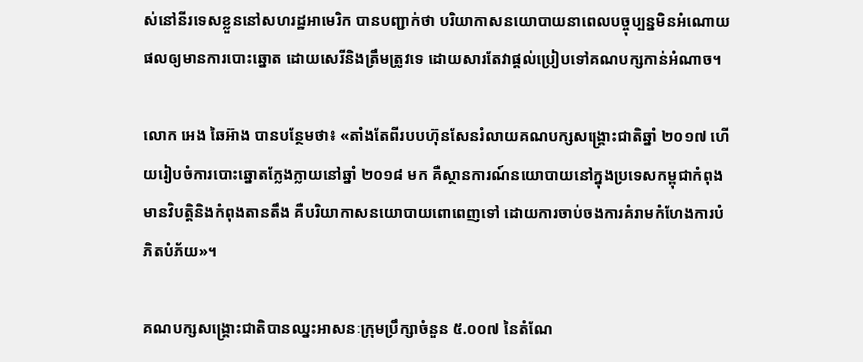ស់នៅនីរទេសខ្លួននៅសហរដ្ឋអាមេរិក បានបញ្ជាក់ថា បរិយាកាសនយោបាយនាពេលបច្ចុប្បន្នមិនអំណោយផលឲ្យមានការបោះឆ្នោត ដោយសេរីនិងត្រឹមត្រូវទេ ដោយសារតែវាផ្តល់ប្រៀបទៅគណបក្សកាន់អំណាច។

លោក អេង ឆៃអ៊ាង បានបន្ថែមថា៖ «តាំងតែពីរបបហ៊ុនសែនរំលាយគណបក្សសង្គ្រោះជាតិឆ្នាំ ២០១៧ ហើយរៀបចំការបោះឆ្នោតក្លែងក្លាយនៅឆ្នាំ ២០១៨ មក គឺស្ថានការណ៍នយោបាយនៅក្នុងប្រទេសកម្ពុជាកំពុងមានវិបត្តិនិងកំពុងតានតឹង គឺបរិយាកាសនយោបាយពោពេញទៅ ដោយការចាប់ចងការគំរាមកំហែងការបំភិតបំភ័យ»។

គណបក្សសង្រ្គោះជាតិបានឈ្នះអាសនៈក្រុមប្រឹក្សាចំនួន ៥.០០៧ នៃតំណែ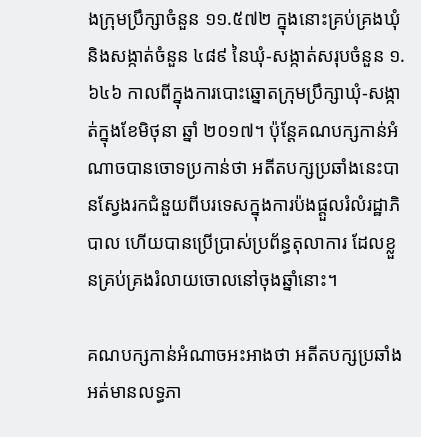ងក្រុមប្រឹក្សាចំនួន ១១.៥៧២ ក្នុងនោះគ្រប់គ្រងឃុំនិងសង្កាត់ចំនួន ៤៨៩ នៃឃុំ-សង្កាត់សរុបចំនួន ១.៦៤៦ កាលពីក្នុងការបោះឆ្នោតក្រុមប្រឹក្សាឃុំ-សង្កាត់ក្នុងខែមិថុនា ឆ្នាំ ២០១៧។ ប៉ុន្តែគណបក្សកាន់អំណាចបានចោទប្រកាន់ថា អតីតបក្សប្រឆាំងនេះបានស្វែងរកជំនួយពីបរទេសក្នុងការប៉ងផ្តួលរំលំរដ្ឋាភិបាល ហើយបានប្រើប្រាស់ប្រព័ន្ធតុលាការ ដែលខ្លួនគ្រប់គ្រងរំលាយចោលនៅចុងឆ្នាំនោះ។

គណបក្សកាន់អំណាចអះអាងថា អតីតបក្សប្រឆាំងអត់មានលទ្ធភា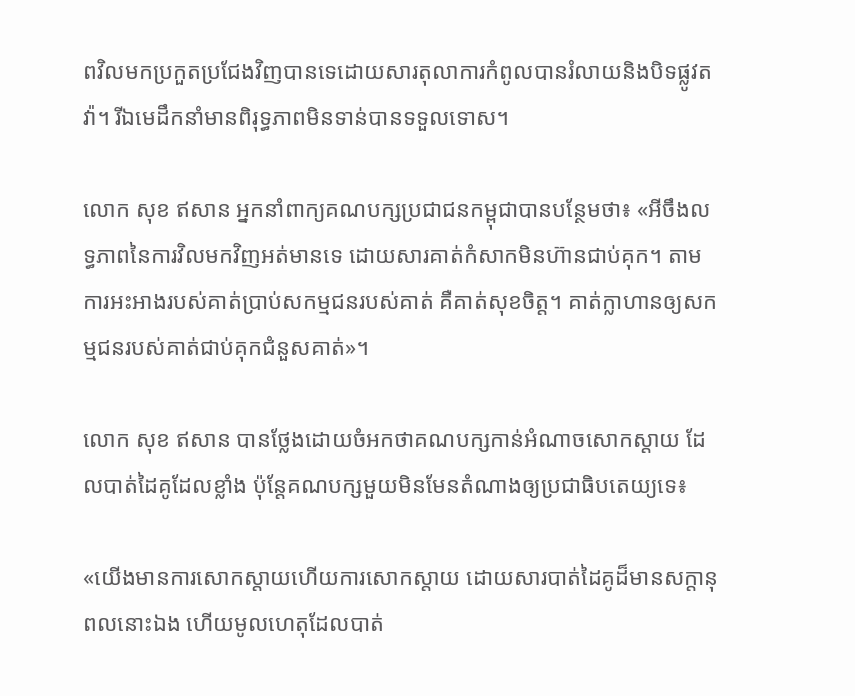ពវិលមកប្រកួតប្រជែងវិញបានទេដោយសារតុលាការកំពូលបានរំលាយនិងបិទផ្លូវតវ៉ា។ រីឯមេដឹកនាំមានពិរុទ្ធភាពមិនទាន់បានទទួលទោស។

លោក សុខ ឥសាន អ្នកនាំពាក្យគណបក្សប្រជាជនកម្ពុជាបានបន្ថែមថា៖ «អីចឹងលទ្ធភាពនៃការវិលមកវិញអត់មានទេ ដោយសារគាត់កំសាកមិនហ៊ានជាប់គុក។ តាមការអះអាងរបស់គាត់ប្រាប់សកម្មជនរបស់គាត់ គឺគាត់សុខចិត្ត។ គាត់ក្លាហានឲ្យសកម្មជនរបស់គាត់ជាប់គុកជំនួសគាត់»។

លោក សុខ ឥសាន បានថ្លែងដោយចំអកថាគណបក្សកាន់អំណាចសោកស្តាយ ដែលបាត់ដៃគូដែលខ្លាំង ប៉ុន្តែគណបក្សមួយមិនមែនតំណាងឲ្យប្រជាធិបតេយ្យទេ៖

«យើងមានការសោកស្តាយហើយការសោកស្តាយ ដោយសារបាត់ដៃគូដ៏មានសក្តានុពលនោះឯង ហើយមូលហេតុដែលបាត់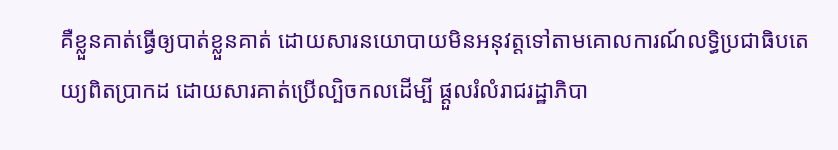គឺខ្លួនគាត់ធ្វើឲ្យបាត់ខ្លួនគាត់ ដោយសារនយោបាយមិនអនុវត្តទៅតាមគោលការណ៍លទ្ធិប្រជាធិបតេយ្យពិតប្រាកដ ដោយសារគាត់ប្រើល្បិចកលដើម្បី ផ្តួលរំលំរាជរដ្ឋាភិបា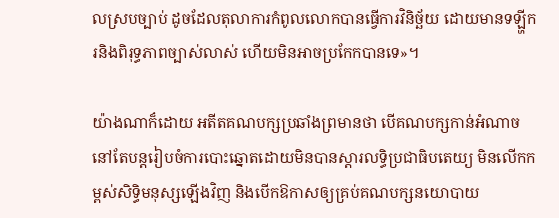លស្របច្បាប់ ដូចដែលតុលាការកំពូលលោកបានធ្វើការវិនិច្ឆ័យ ដោយមានទឡ្ហីករនិងពិរុទ្ធភាពច្បាស់លាស់ ហើយមិនអាចប្រកែកបានទេ»។

យ៉ាងណាក៏ដោយ អតីតគណបក្សប្រឆាំងព្រមានថា បើគណបក្សកាន់អំណាចនៅតែបន្តរៀបចំការបោះឆ្នោតដោយមិនបានស្តារលទ្ធិប្រជាធិបតេយ្យ មិនលើកកម្ពស់សិទ្ធិមនុស្សឡើងវិញ និងបើកឱកាសឲ្យគ្រប់គណបក្សនយោបាយ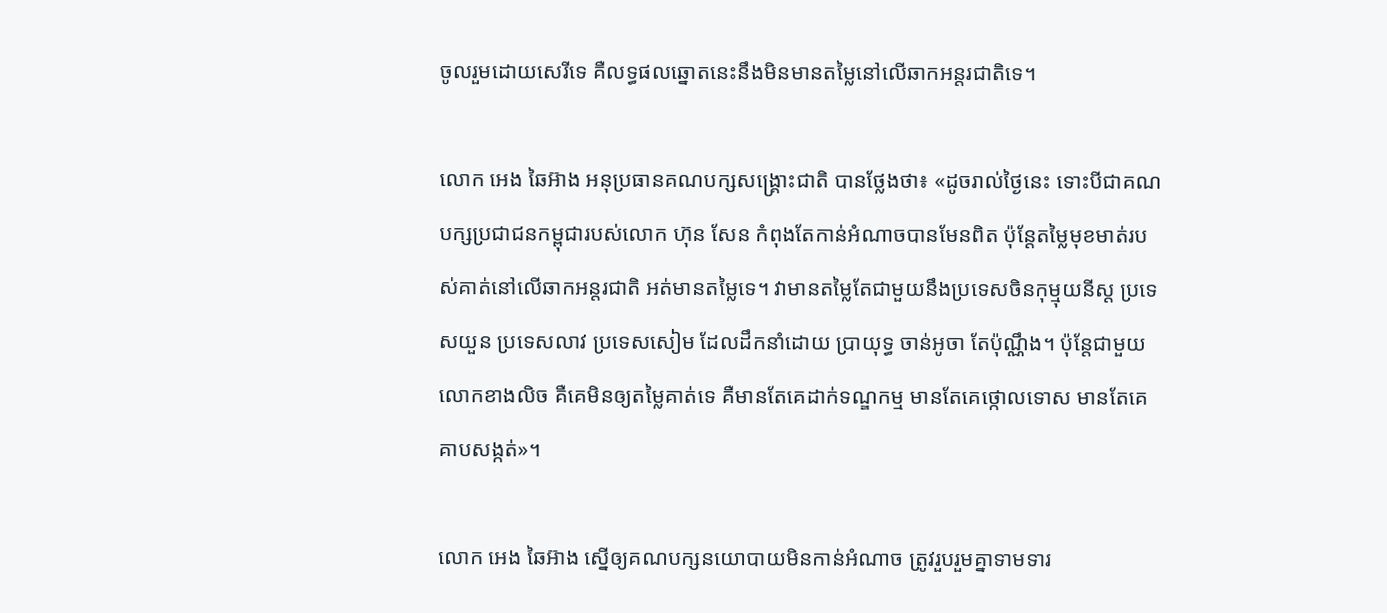ចូលរួមដោយសេរីទេ គឺលទ្ធផលឆ្នោតនេះនឹងមិនមានតម្លៃនៅលើឆាកអន្តរជាតិទេ។

លោក អេង ឆៃអ៊ាង អនុប្រធានគណបក្សសង្គ្រោះជាតិ បានថ្លែងថា៖ «ដូចរាល់ថ្ងៃនេះ ទោះបីជាគណបក្សប្រជាជនកម្ពុជារបស់លោក ហ៊ុន សែន កំពុងតែកាន់អំណាចបានមែនពិត ប៉ុន្តែតម្លៃមុខមាត់របស់គាត់នៅលើឆាកអន្តរជាតិ អត់មានតម្លៃទេ។ វាមានតម្លៃតែជាមួយនឹងប្រទេសចិនកុម្មុយនីស្ត ប្រទេសយួន ប្រទេសលាវ ប្រទេសសៀម ដែលដឹកនាំដោយ ប្រាយុទ្ធ ចាន់អូចា តែប៉ុណ្ណឹង។ ប៉ុន្តែជាមួយលោកខាងលិច គឺគេមិនឲ្យតម្លៃគាត់ទេ គឺមានតែគេដាក់ទណ្ឌកម្ម មានតែគេថ្កោលទោស មានតែគេគាបសង្កត់»។

លោក អេង ឆៃអ៊ាង ស្នើឲ្យគណបក្សនយោបាយមិនកាន់អំណាច ត្រូវរួបរួមគ្នាទាមទារ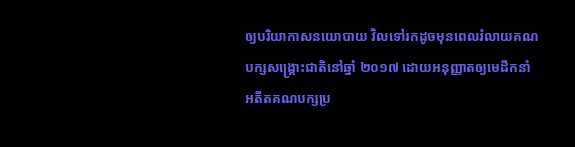ឲ្យបរិយាកាសនយោបាយ វិលទៅរកដូចមុនពេលរំលាយគណបក្សសង្គ្រោះជាតិនៅឆ្នាំ ២០១៧ ដោយអនុញ្ញាតឲ្យមេដឹកនាំអតីតគណបក្សប្រ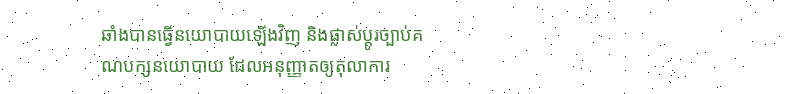ឆាំងបានធ្វើនយោបាយឡើងវិញ និងផ្លាស់ប្តូរច្បាប់គណបក្សនយោបាយ ដែលអនុញ្ញាតឲ្យតុលាការ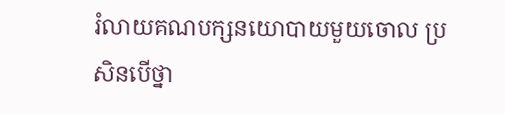រំលាយគណបក្សនយោបាយមួយចោល ប្រសិនបើថ្នា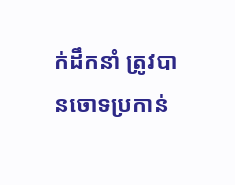ក់ដឹកនាំ ត្រូវបានចោទប្រកាន់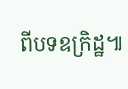ពីបទឧក្រិដ្ឋ៕